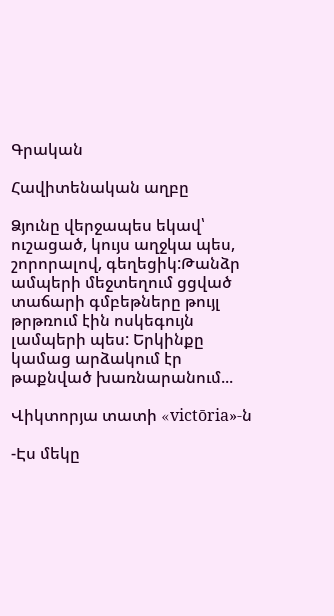Գրական

Հավիտենական աղբը

Ձյունը վերջապես եկավ՝ ուշացած, կույս աղջկա պես, շորորալով, գեղեցիկ:Թանձր ամպերի մեջտեղում ցցված տաճարի գմբեթները թույլ թրթռում էին ոսկեգույն լամպերի պես: Երկինքը կամաց արձակում էր թաքնված խառնարանում...

Վիկտորյա տատի «victōria»-ն

-Էս մեկը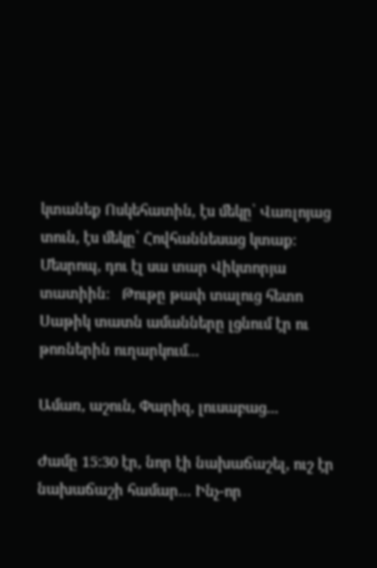կտանեք Ոսկեհատին, էս մեկը՝ Վառլոյաց տուն, էս մեկը՝ Հովհաննեսաց կտաք։ Մեսրոպ, դու էլ սա տար Վիկտորյա տատիին։   Թութը թափ տալուց հետո Սաթիկ տատն ամանները լցնում էր ու թոռներին ուղարկում...

Ամառ, աշուն, Փարիզ, լուսաբաց․․․

Ժամը 15:30 էր, նոր էի նախաճաշել, ուշ էր նախաճաշի համար… Ինչ-որ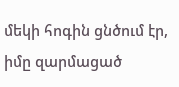մեկի հոգին ցնծում էր, իմը զարմացած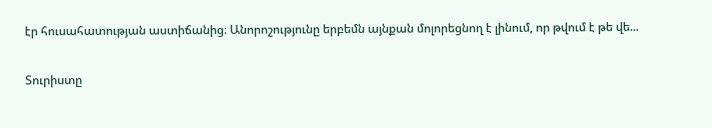էր հուսահատության աստիճանից։ Անորոշությունը երբեմն այնքան մոլորեցնող է լինում, որ թվում է թե վե...

Տուրիստը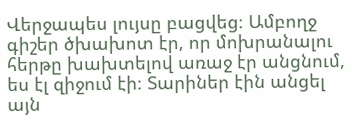Վերջապես լույսը բացվեց։ Ամբողջ գիշեր ծխախոտ էր, որ մոխրանալու հերթը խախտելով առաջ էր անցնում, ես էլ զիջում էի։ Տարիներ էին անցել այն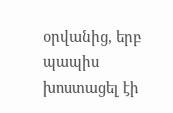օրվանից, երբ պապիս խոստացել էի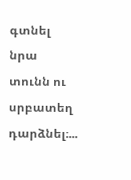գտնել նրա տունն ու սրբատեղ դարձնել։...